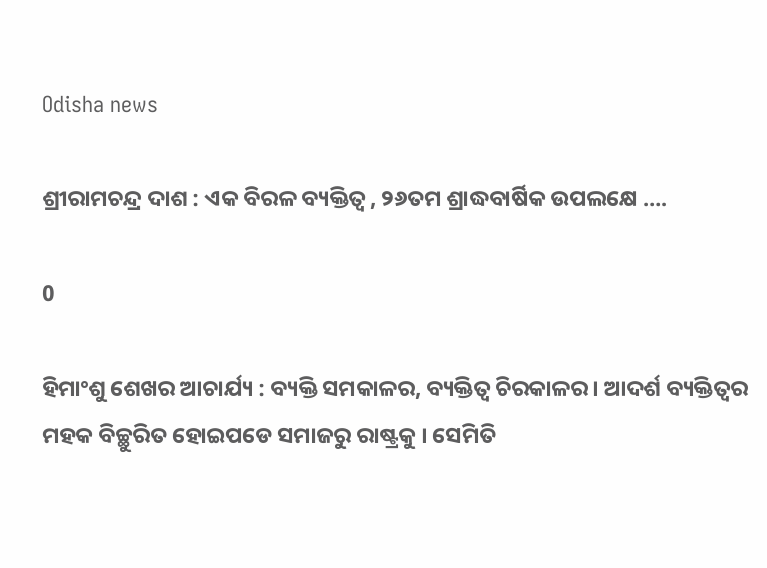Odisha news

ଶ୍ରୀରାମଚନ୍ଦ୍ର ଦାଶ : ଏକ ବିରଳ ବ୍ୟକ୍ତିତ୍ୱ , ୨୬ତମ ଶ୍ରାଦ୍ଧବାର୍ଷିକ ଉପଲକ୍ଷେ ….

0

ହିମାଂଶୁ ଶେଖର ଆଚାର୍ଯ୍ୟ : ବ୍ୟକ୍ତି ସମକାଳର, ବ୍ୟକ୍ତିତ୍ୱ ଚିରକାଳର । ଆଦର୍ଶ ବ୍ୟକ୍ତିତ୍ୱର ମହକ ବିଚ୍ଛୁରିତ ହୋଇପଡେ ସମାଜରୁ ରାଷ୍ଟ୍ରକୁ । ସେମିତି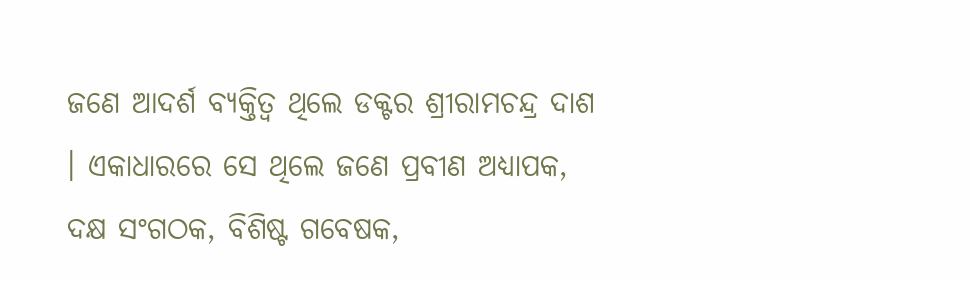ଜଣେ ଆଦର୍ଶ ବ୍ୟକ୍ତିତ୍ୱ ଥିଲେ ଡକ୍ଟର ଶ୍ରୀରାମଚନ୍ଦ୍ର ଦାଶ । ଏକାଧାରରେ ସେ ଥିଲେ ଜଣେ ପ୍ରବୀଣ ଅଧ୍ୟାପକ, ଦକ୍ଷ ସଂଗଠକ, ବିଶିଷ୍ଟ ଗବେଷକ,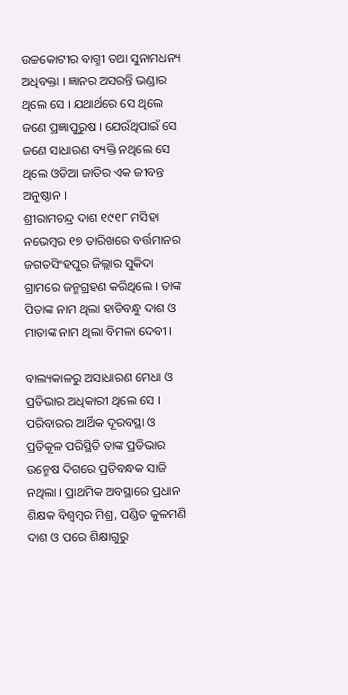ଉଚ୍ଚକୋଟୀର ବାଗ୍ମୀ ତଥା ସୁନାମଧନ୍ୟ ଅଧିବକ୍ତା । ଜ୍ଞାନର ଅସରନ୍ତି ଭଣ୍ଡାର ଥିଲେ ସେ । ଯଥାର୍ଥରେ ସେ ଥିଲେ ଜଣେ ପ୍ରଜ୍ଞାପୁରୁଷ । ଯେଉଁଥିପାଇଁ ସେ ଜଣେ ସାଧାରଣ ବ୍ୟକ୍ତି ନଥିଲେ ସେ ଥିଲେ ଓଡିଆ ଜାତିର ଏକ ଜୀବନ୍ତ ଅନୁଷ୍ଠାନ ।
ଶ୍ରୀରାମଚନ୍ଦ୍ର ଦାଶ ୧୯୧୮ ମସିହା ନଭେମ୍ବର ୧୭ ତାରିଖରେ ବର୍ତ୍ତମାନର ଜଗତସିଂହପୁର ଜିଲ୍ଲାର ସୁକିଦା ଗ୍ରାମରେ ଜନ୍ମଗ୍ରହଣ କରିଥିଲେ । ତାଙ୍କ ପିତାଙ୍କ ନାମ ଥିଲା ହାଡିବନ୍ଧୁ ଦାଶ ଓ ମାତାଙ୍କ ନାମ ଥିଲା ବିମଳା ଦେବୀ ।

ବାଲ୍ୟକାଳରୁ ଅସାଧାରଣ ମେଧା ଓ ପ୍ରତିଭାର ଅଧିକାରୀ ଥିଲେ ସେ । ପରିବାରର ଆର୍ଥିକ ଦୂରବସ୍ଥା ଓ ପ୍ରତିକୂଳ ପରିସ୍ଥିତି ତାଙ୍କ ପ୍ରତିଭାର ଉନ୍ମେଷ ଦିଗରେ ପ୍ରତିବନ୍ଧକ ସାଜି ନଥିଲା । ପ୍ରାଥମିକ ଅବସ୍ଥାରେ ପ୍ରଧାନ ଶିକ୍ଷକ ବିଶ୍ୱମ୍ବର ମିଶ୍ର, ପଣ୍ଡିତ କୁଳମଣି ଦାଶ ଓ ପରେ ଶିକ୍ଷାଗୁରୁ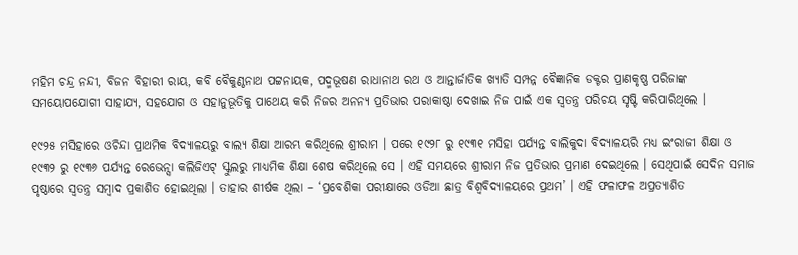ମହିମ ଚନ୍ଦ୍ର ନନ୍ଦୀ, ବିଜନ ବିହାରୀ ରାୟ, କବି ବୈକୁଣ୍ଠନାଥ ପଟ୍ଟନାୟକ, ପଦ୍ମଭୂଷଣ ରାଧାନାଥ ରଥ ଓ ଆନ୍ତାର୍ଜାତିକ ଖ୍ୟାତି ସମ୍ପନ୍ନ ବୈଜ୍ଞାନିକ ଡକ୍ଟର ପ୍ରାଣକୃଷ୍ଣ ପରିଜାଙ୍କ ସମୟୋପଯୋଗୀ ସାହାଯ୍ୟ, ସହଯୋଗ ଓ ସହାନୁଭୂତିକୁ ପାଥେୟ କରି ନିଜର ଅନନ୍ୟ ପ୍ରତିଭାର ପରାକାଷ୍ଠା ଦେଖାଇ ନିଜ ପାଇଁ ଏକ ସ୍ୱତନ୍ତ୍ର ପରିଚୟ ସୃଷ୍ଟି କରିପାରିଥିଲେ ।

୧୯୨୫ ମସିହାରେ ଓଚିନ୍ଦା ପ୍ରାଥମିକ ବିଦ୍ୟାଳୟରୁ ବାଲ୍ୟ ଶିକ୍ଷା ଆରମ୍ଭ କରିଥିଲେ ଶ୍ରୀରାମ । ପରେ ୧୯୨୮ ରୁ ୧୯୩୧ ମସିହା ପର୍ଯ୍ୟନ୍ତ ବାଲିକୁଦା ବିଦ୍ୟାଳୟରି ମଧ୍ୟ ଇଂରାଜୀ ଶିକ୍ଷା ଓ ୧୯୩୨ ରୁ ୧୯୩୬ ପର୍ଯ୍ୟନ୍ତ ରେଭେନ୍ସା କଲିଜିଏଟ୍ ସ୍କୁଲରୁ ମାଧ୍ୟମିକ ଶିକ୍ଷା ଶେଷ କରିଥିଲେ ସେ । ଏହି ସମୟରେ ଶ୍ରୀରାମ ନିଜ ପ୍ରତିଭାର ପ୍ରମାଣ ଦେଇଥିଲେ । ସେଥିପାଇଁ ସେଦିନ ସମାଜ ପୃଷ୍ଠାରେ ସ୍ୱତନ୍ତ୍ର ସମ୍ବାଦ ପ୍ରକାଶିତ ହୋଇଥିଲା । ତାହାର ଶୀର୍ଷକ ଥିଲା – ‘ପ୍ରବେଶିକା ପରୀକ୍ଷାରେ ଓଡିଆ ଛାତ୍ର ବିଶ୍ୱବିଦ୍ୟାଳୟରେ ପ୍ରଥମ’ । ଏହି ଫଳାଫଳ ଅପ୍ରତ୍ୟାଶିତ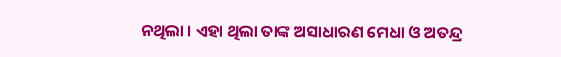ନଥିଲା । ଏହା ଥିଲା ତାଙ୍କ ଅସାଧାରଣ ମେଧା ଓ ଅତନ୍ଦ୍ର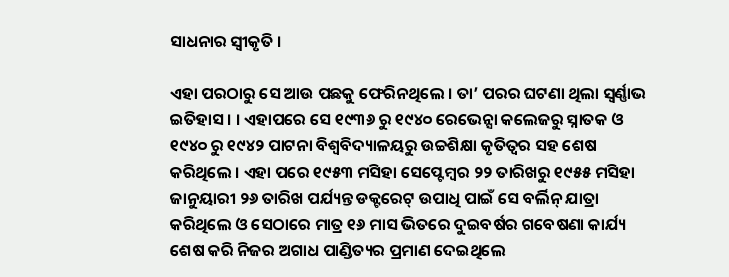ସାଧନାର ସ୍ୱୀକୃତି ।

ଏହା ପରଠାରୁ ସେ ଆଉ ପଛକୁ ଫେରିନଥିଲେ । ତା’ ପରର ଘଟଣା ଥିଲା ସ୍ୱର୍ଣ୍ଣାଭ ଇତିହାସ । । ଏହାପରେ ସେ ୧୯୩୬ ରୁ ୧୯୪୦ ରେଭେନ୍ସା କଲେଜରୁ ସ୍ନାତକ ଓ ୧୯୪୦ ରୁ ୧୯୪୨ ପାଟନା ବିଶ୍ୱବିଦ୍ୟାଳୟରୁ ଉଚ୍ଚଶିକ୍ଷା କୃତିତ୍ୱର ସହ ଶେଷ କରିଥିଲେ । ଏହା ପରେ ୧୯୫୩ ମସିହା ସେପ୍ଟେମ୍ବର ୨୨ ତାରିଖରୁ ୧୯୫୫ ମସିହା ଜାନୁୟାରୀ ୨୬ ତାରିଖ ପର୍ଯ୍ୟନ୍ତ ଡକ୍ଟରେଟ୍ ଉପାଧି ପାଇଁ ସେ ବର୍ଲିନ୍ ଯାତ୍ରା କରିଥିଲେ ଓ ସେଠାରେ ମାତ୍ର ୧୬ ମାସ ଭିତରେ ଦୁଇବର୍ଷର ଗବେଷଣା କାର୍ଯ୍ୟ ଶେଷ କରି ନିଜର ଅଗାଧ ପାଣ୍ଡିତ୍ୟର ପ୍ରମାଣ ଦେଇଥିଲେ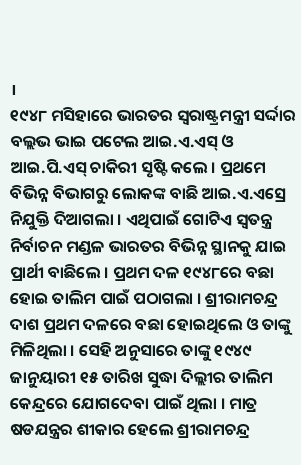।
୧୯୪୮ ମସିହାରେ ଭାରତର ସ୍ୱରାଷ୍ଟ୍ରମନ୍ତ୍ରୀ ସର୍ଦ୍ଦାର ବଲ୍ଲଭ ଭାଇ ପଟେଲ ଆଇ.ଏ.ଏସ୍ ଓ ଆଇ.ପି.ଏସ୍ ଚାକିରୀ ସୃଷ୍ଟି କଲେ । ପ୍ରଥମେ ବିଭିନ୍ନ ବିଭାଗରୁ ଲୋକଙ୍କ ବାଛି ଆଇ.ଏ.ଏସ୍ରେ ନିଯୁକ୍ତି ଦିଆଗଲା । ଏଥିପାଇଁ ଗୋଟିଏ ସ୍ୱତନ୍ତ୍ର ନିର୍ବାଚନ ମଣ୍ଡଳ ଭାରତର ବିଭିନ୍ନ ସ୍ଥାନକୁ ଯାଇ ପ୍ରାର୍ଥୀ ବାଛିଲେ । ପ୍ରଥମ ଦଳ ୧୯୪୮ରେ ବଛା ହୋଇ ତାଲିମ ପାଇଁ ପଠାଗଲା । ଶ୍ରୀରାମଚନ୍ଦ୍ର ଦାଶ ପ୍ରଥମ ଦଳରେ ବଛା ହୋଇଥିଲେ ଓ ତାଙ୍କୁ ମିଳିଥିଲା । ସେହି ଅନୁସାରେ ତାଙ୍କୁ ୧୯୪୯ ଜାନୁୟାରୀ ୧୫ ତାରିଖ ସୁଦ୍ଧା ଦିଲ୍ଲୀର ତାଲିମ କେନ୍ଦ୍ରରେ ଯୋଗଦେବା ପାଇଁ ଥିଲା । ମାତ୍ର ଷଡଯନ୍ତ୍ରର ଶୀକାର ହେଲେ ଶ୍ରୀରାମଚନ୍ଦ୍ର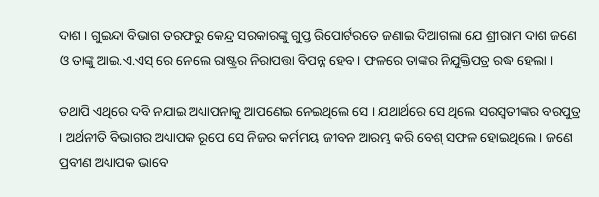ଦାଶ । ଗୁଇନ୍ଦା ବିଭାଗ ତରଫରୁ କେନ୍ଦ୍ର ସରକାରଙ୍କୁ ଗୁପ୍ତ ରିପୋର୍ଟରତେ ଜଣାଇ ଦିଆଗଲା ଯେ ଶ୍ରୀରାମ ଦାଶ ଜଣେ ଓ ତାଙ୍କୁ ଆଇ.ଏ.ଏସ୍ ରେ ନେଲେ ରାଷ୍ଟ୍ରର ନିରାପତ୍ତା ବିପନ୍ନ ହେବ । ଫଳରେ ତାଙ୍କର ନିଯୁକ୍ତିପତ୍ର ରଦ୍ଧ ହେଲା ।

ତଥାପି ଏଥିରେ ଦବି ନଯାଇ ଅଧ୍ୟାପନାକୁ ଆପଣେଇ ନେଇଥିଲେ ସେ । ଯଥାର୍ଥରେ ସେ ଥିଲେ ସରସ୍ୱତୀଙ୍କର ବରପୁତ୍ର । ଅର୍ଥନୀତି ବିଭାଗର ଅଧ୍ୟାପକ ରୂପେ ସେ ନିଜର କର୍ମମୟ ଜୀବନ ଆରମ୍ଭ କରି ବେଶ୍ ସଫଳ ହୋଇଥିଲେ । ଜଣେ ପ୍ରବୀଣ ଅଧ୍ୟାପକ ଭାବେ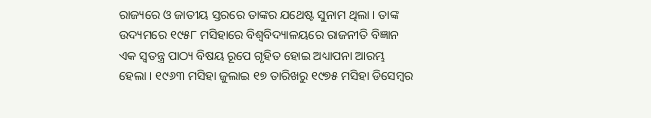ରାଜ୍ୟରେ ଓ ଜାତୀୟ ସ୍ତରରେ ତାଙ୍କର ଯଥେଷ୍ଟ ସୁନାମ ଥିଲା । ତାଙ୍କ ଉଦ୍ୟମରେ ୧୯୫୮ ମସିହାରେ ବିଶ୍ୱବିଦ୍ୟାଳୟରେ ରାଜନୀତି ବିଜ୍ଞାନ ଏକ ସ୍ୱତନ୍ତ୍ର ପାଠ୍ୟ ବିଷୟ ରୂପେ ଗୃହିତ ହୋଇ ଅଧ୍ୟାପନା ଆରମ୍ଭ ହେଲା । ୧୯୬୩ ମସିହା ଜୁଲାଇ ୧୭ ତାରିଖରୁ ୧୯୭୫ ମସିହା ଡିସେମ୍ବର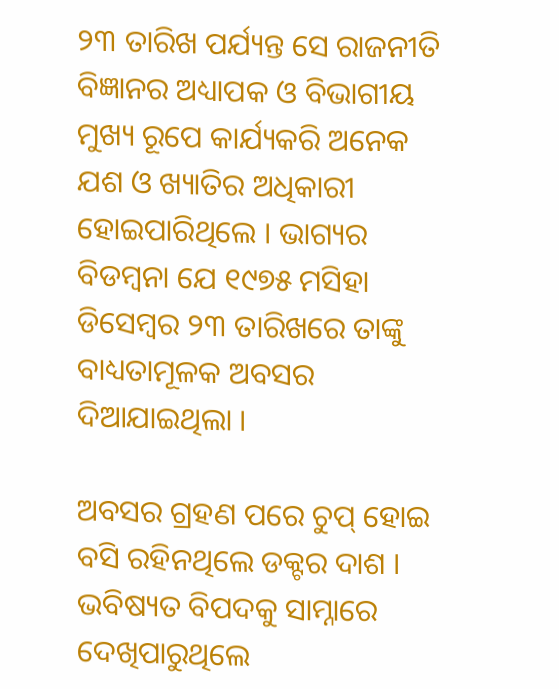୨୩ ତାରିଖ ପର୍ଯ୍ୟନ୍ତ ସେ ରାଜନୀତି ବିଜ୍ଞାନର ଅଧ୍ୟାପକ ଓ ବିଭାଗୀୟ ମୁଖ୍ୟ ରୂପେ କାର୍ଯ୍ୟକରି ଅନେକ ଯଶ ଓ ଖ୍ୟାତିର ଅଧିକାରୀ ହୋଇପାରିଥିଲେ । ଭାଗ୍ୟର ବିଡମ୍ବନା ଯେ ୧୯୭୫ ମସିହା ଡିସେମ୍ବର ୨୩ ତାରିଖରେ ତାଙ୍କୁ ବାଧ୍ୟତାମୂଳକ ଅବସର ଦିଆଯାଇଥିଲା ।

ଅବସର ଗ୍ରହଣ ପରେ ଚୁପ୍ ହୋଇ ବସି ରହିନଥିଲେ ଡକ୍ଟର ଦାଶ । ଭବିଷ୍ୟତ ବିପଦକୁ ସାମ୍ନାରେ ଦେଖିପାରୁଥିଲେ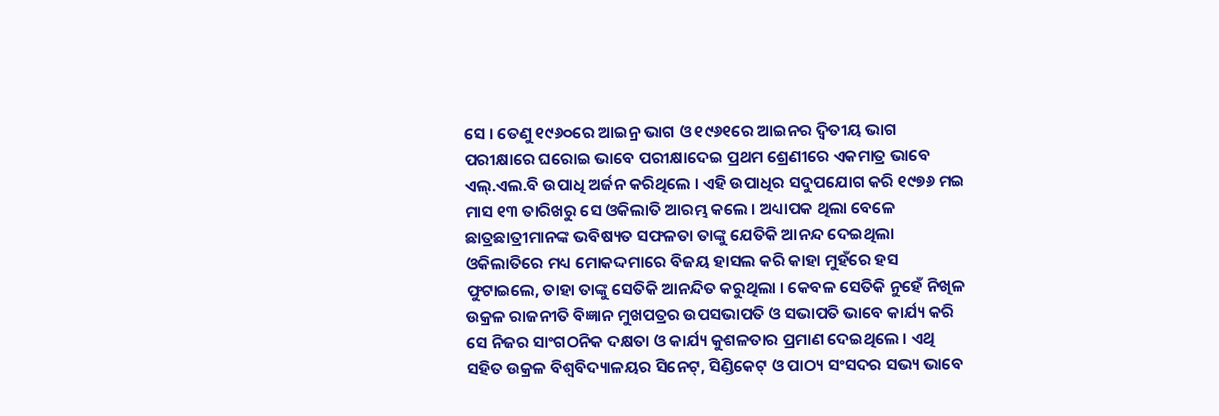ସେ । ତେଣୁ ୧୯୬୦ରେ ଆଇନ୍ର ଭାଗ ଓ ୧୯୬୧ରେ ଆଇନର ଦ୍ୱିତୀୟ ଭାଗ ପରୀକ୍ଷାରେ ଘରୋଇ ଭାବେ ପରୀକ୍ଷାଦେଇ ପ୍ରଥମ ଶ୍ରେଣୀରେ ଏକମାତ୍ର ଭାବେ ଏଲ୍.ଏଲ.ବି ଉପାଧି ଅର୍ଜନ କରିଥିଲେ । ଏହି ଉପାଧିର ସଦୁପଯୋଗ କରି ୧୯୭୬ ମଇ ମାସ ୧୩ ତାରିଖରୁ ସେ ଓକିଲାତି ଆରମ୍ଭ କଲେ । ଅଧ୍ୟାପକ ଥିଲା ବେଳେ ଛାତ୍ରଛାତ୍ରୀମାନଙ୍କ ଭବିଷ୍ୟତ ସଫଳତା ତାଙ୍କୁ ଯେତିକି ଆନନ୍ଦ ଦେଇଥିଲା ଓକିଲାତିରେ ମଧ୍ୟ ମୋକଦ୍ଦମାରେ ବିଜୟ ହାସଲ କରି କାହା ମୁହଁରେ ହସ ଫୁଟାଇଲେ, ତାହା ତାଙ୍କୁ ସେତିକି ଆନନ୍ଦିତ କରୁଥିଲା । କେବଳ ସେତିକି ନୁହେଁ ନିଖିଳ ଉକ୍ରଳ ରାଜନୀତି ବିଜ୍ଞାନ ମୁଖପତ୍ରର ଉପସଭାପତି ଓ ସଭାପତି ଭାବେ କାର୍ଯ୍ୟ କରି ସେ ନିଜର ସାଂଗଠନିକ ଦକ୍ଷତା ଓ କାର୍ଯ୍ୟ କୁଶଳତାର ପ୍ରମାଣ ଦେଇଥିଲେ । ଏଥି ସହିତ ଉକ୍ରଳ ବିଶ୍ୱବିଦ୍ୟାଳୟର ସିନେଟ୍, ସିଣ୍ଡିକେଟ୍ ଓ ପାଠ୍ୟ ସଂସଦର ସଭ୍ୟ ଭାବେ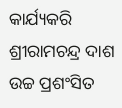କାର୍ଯ୍ୟକରି ଶ୍ରୀରାମଚନ୍ଦ୍ର ଦାଶ ଉଚ୍ଚ ପ୍ରଶଂସିତ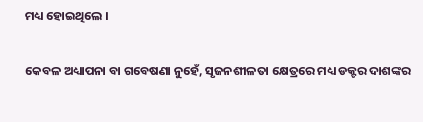ମଧ୍ୟ ହୋଇଥିଲେ ।

କେବଳ ଅଧ୍ୟାପନା ବା ଗବେଷଣା ନୁହେଁ, ସୃଜନଶୀଳତା କ୍ଷେତ୍ରରେ ମଧ୍ୟ ଡକ୍ଟର ଦାଶଙ୍କର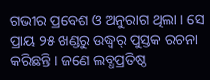ଗଭୀର ପ୍ରବେଶ ଓ ଅନୁରାଗ ଥିଲା । ସେ ପ୍ରାୟ ୨୫ ଖଣ୍ଡରୁ ଉଦ୍ଧ୍ୱର୍ ପୁସ୍ତକ ରଚନା କରିଛନ୍ତି । ଜଣେ ଲବ୍ଧପ୍ରତିଷ୍ଠ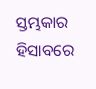ସ୍ତମ୍ଭକାର ହିସାବରେ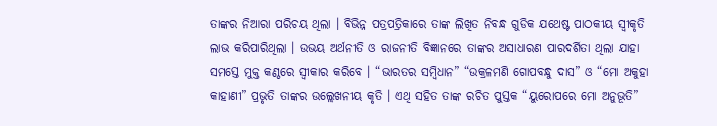ତାଙ୍କର ନିଆରା ପରିଚୟ ଥିଲା । ବିଭିନ୍ନ ପତ୍ରପତ୍ରିକାରେ ତାଙ୍କ ଲିଖିତ ନିବନ୍ଧ ଗୁଡିକ ଯଥେଷ୍ଟ ପାଠକୀୟ ସ୍ୱୀକୃତି ଲାଭ କରିପାରିଥିଲା । ଉଭୟ ଅର୍ଥନୀତି ଓ ରାଜନୀତି ବିଜ୍ଞାନରେ ତାଙ୍କର ଅସାଧାରଣ ପାରଦର୍ଶିତା ଥିଲା ଯାହା ସମସ୍ତେ ମୁକ୍ତ କଣ୍ଠରେ ସ୍ୱୀକାର କରିବେ । “ଭାରତର ସମ୍ବିଧାନ” “ଉକ୍ରଳମଣି ଗୋପବନ୍ଧୁ ଦାସ” ଓ “ମୋ ଅକୁହା କାହାଣୀ” ପ୍ରଭୃତି ତାଙ୍କର ଉଲ୍ଲେଖନୀୟ କୃତି । ଏଥି ସହିତ ତାଙ୍କ ରଚିତ ପୁସ୍ତକ “ୟୁରୋପରେ ମୋ ଅନୁଭୂତି”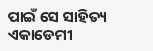ପାଇଁ ସେ ସାହିତ୍ୟ ଏକାଡେମୀ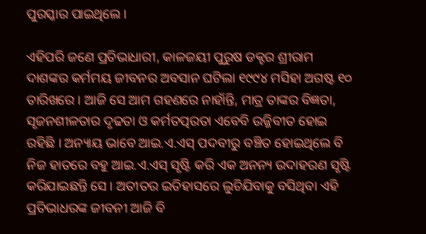ପୁରସ୍କାର ପାଇଥିଲେ ।

ଏହିପରି ଜଣେ ପ୍ରତିଭାଧାରୀ, କାଳଜୟୀ ପୁରୁଷ ଡକ୍ଟର ଶ୍ରୀରାମ ଦାଶଙ୍କର କର୍ମମୟ ଜୀବନର ଅବସାନ ଘଟିଲା ୧୯୯୪ ମସିହା ଅଗଷ୍ଟ ୧୦ ତାରିଖରେ । ଆଜି ସେ ଆମ ଗହଣରେ ନାହାଁନ୍ତି, ମାତ୍ର ତାଙ୍କର ବିଜ୍ଞତା, ସୃଜନଶୀଳତାର ଦୃଢତା ଓ କର୍ମତତ୍ପରତା ଏବେବି ଉଜ୍ଜିବୀତ ହୋଇ ରହିଛି । ଅନ୍ୟାୟ ଭାବେ ଆଇ.ଏ.ଏସ୍ ପଦବୀରୁ ବଞ୍ଚିତ ହୋଇଥିଲେ ବି ନିଜ ହାତରେ ବହୁ ଆଇ.ଏ.ଏସ୍ ସୃଷ୍ଟି କରି ଏକ ଅନନ୍ୟ ଉଦାହରଣ ସୃଷ୍ଟି କରିଯାଇଛନ୍ତି ସେ । ଅତୀତର ଇତିହାସରେ ଲୁଚିଯିବାକୁ ବସିଥିବା ଏହି ପ୍ରତିଭାଧରଙ୍କ ଜୀବନୀ ଆଜି ବି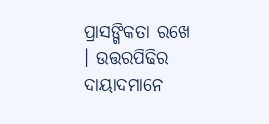ପ୍ରାସଙ୍ଗିକତା ରଖେ । ଉତ୍ତରପିଢିର ଦାୟାଦମାନେ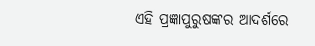ଏହି ପ୍ରଜ୍ଞାପୁରୁଷଙ୍କର ଆଦର୍ଶରେ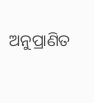ଅନୁପ୍ରାଣିତ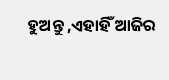ହୁଅନ୍ତୁ ,ଏହାହିଁ ଆଜିର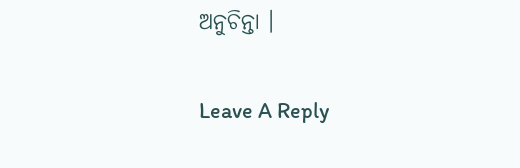ଅନୁଚିନ୍ତା ।

Leave A Reply